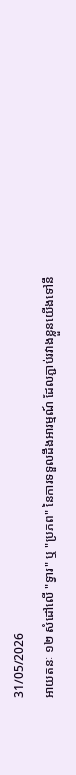31/05/2026
អាយតនៈ ១២ សំដៅលើ "ទ្វារ" ឬ "ប្រភព" នៃការទទួលដឹងអារម្មណ៍ ដែលភ្ជាប់រវាងខ្លួនយើងទៅនឹ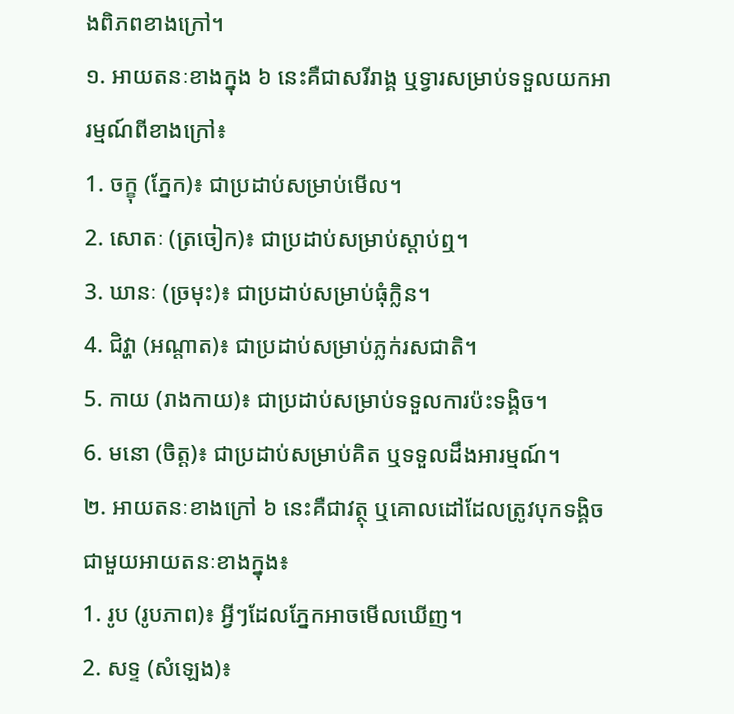ងពិភពខាងក្រៅ។
១. អាយតនៈខាងក្នុង ៦ នេះគឺជាសរីរាង្គ ឬទ្វារសម្រាប់ទទួលយកអារម្មណ៍ពីខាងក្រៅ៖
1. ចក្ខុ (ភ្នែក)៖ ជាប្រដាប់សម្រាប់មើល។
2. សោតៈ (ត្រចៀក)៖ ជាប្រដាប់សម្រាប់ស្តាប់ឮ។
3. ឃានៈ (ច្រមុះ)៖ ជាប្រដាប់សម្រាប់ធុំក្លិន។
4. ជិវ្ហា (អណ្តាត)៖ ជាប្រដាប់សម្រាប់ភ្លក់រសជាតិ។
5. កាយ (រាងកាយ)៖ ជាប្រដាប់សម្រាប់ទទួលការប៉ះទង្គិច។
6. មនោ (ចិត្ត)៖ ជាប្រដាប់សម្រាប់គិត ឬទទួលដឹងអារម្មណ៍។
២. អាយតនៈខាងក្រៅ ៦ នេះគឺជាវត្ថុ ឬគោលដៅដែលត្រូវបុកទង្គិចជាមួយអាយតនៈខាងក្នុង៖
1. រូប (រូបភាព)៖ អ្វីៗដែលភ្នែកអាចមើលឃើញ។
2. សទ្ទ (សំឡេង)៖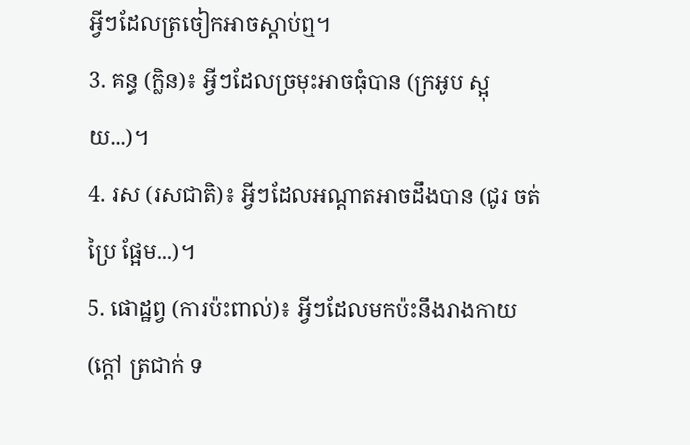អ្វីៗដែលត្រចៀកអាចស្តាប់ឮ។
3. គន្ធ (ក្លិន)៖ អ្វីៗដែលច្រមុះអាចធុំបាន (ក្រអូប ស្អុយ...)។
4. រស (រសជាតិ)៖ អ្វីៗដែលអណ្តាតអាចដឹងបាន (ជូរ ចត់ ប្រៃ ផ្អែម...)។
5. ផោដ្ឋព្វ (ការប៉ះពាល់)៖ អ្វីៗដែលមកប៉ះនឹងរាងកាយ (ក្តៅ ត្រជាក់ ទ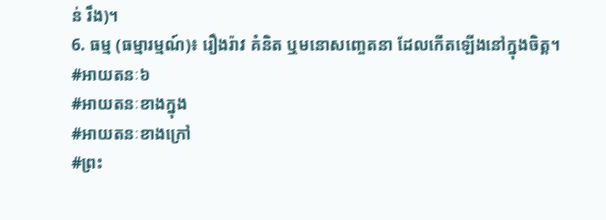ន់ រឹង)។
6. ធម្ម (ធម្មារម្មណ៍)៖ រឿងរ៉ាវ គំនិត ឬមនោសញ្ចេតនា ដែលកើតឡើងនៅក្នុងចិត្ត។
#អាយតនៈ៦
#អាយតនៈខាងក្នុង
#អាយតនៈខាងក្រៅ
#ព្រះ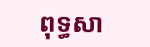ពុទ្ធសា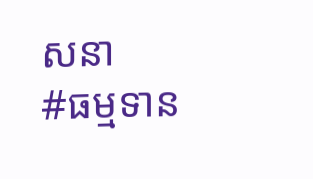សនា
#ធម្មទាន